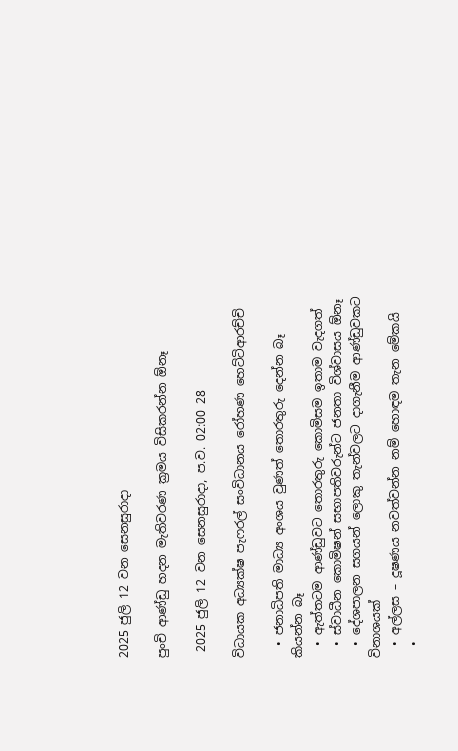2025 ජුලි 12 වන සෙනසුරාදා

පුංචි ආණ්ඩු හදන මැතිවරණ ක්‍රමය විසිකරන්න ඕනෑ

 2025 ජුලි 12 වන සෙනසුරාදා, ප.ව. 02:00 28

විධායක අධ්‍යක්ෂ පැෆරල් සංවිධානය රෝහණ හෙට්ටිආරච්චි

  • ජනාධිපති මාධ්‍ය අංශය වුණත් තොරතුරු දෙන්න බෑ කියන්න බෑ
  • ඇත්තටම ආණ්ඩුවට තොරතුරු කොමිසම ඉතාම වැදගත්
  • ස්වාධීන කොමිෂන් සභාපතිවරුන්ට ජනතා විශ්වාසය ඕනෑ
  • දේශපාලන සගයන් ලොකු තැන්වලට දාගැනීම ආණ්ඩුවකට විනාශයක්
  • අල්ලස – දූෂණය නවත්වන්න නම් හොඳම තැන මේකයි
  •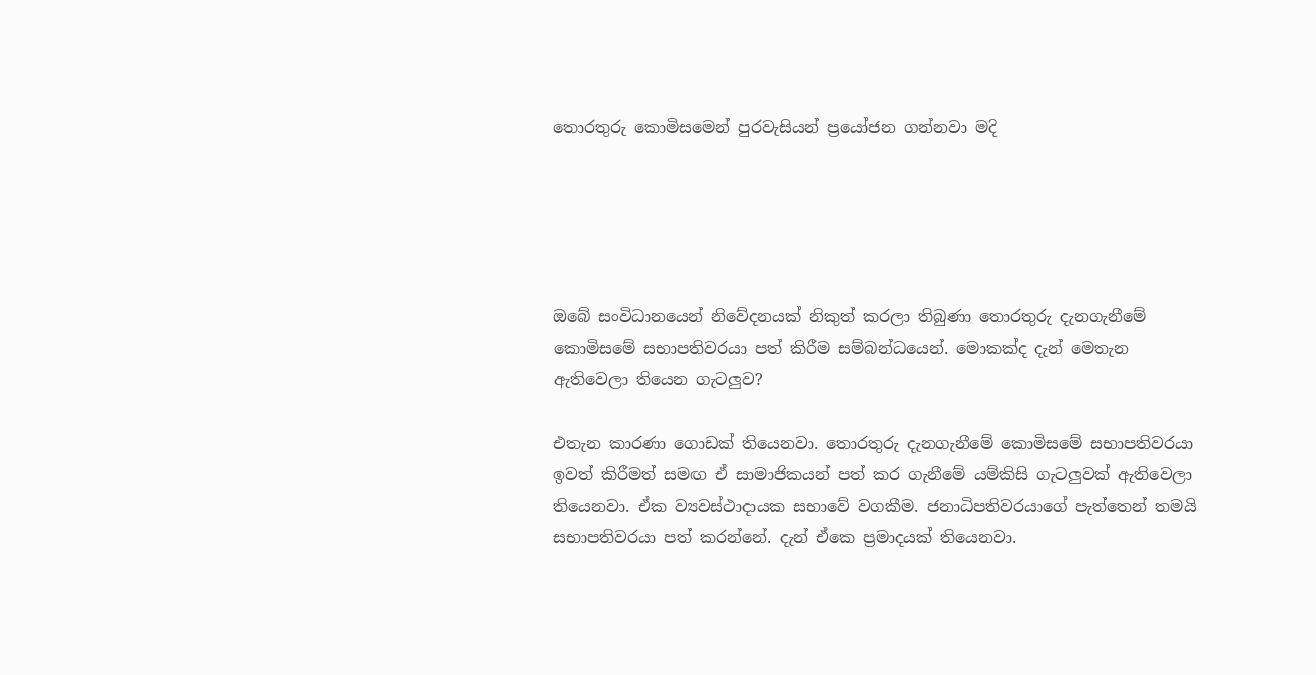තොරතුරු කොමිසමෙන් පුරවැසියන් ප්‍රයෝජන ගන්නවා මදි





ඔබේ සංවිධානයෙන් නිවේදනයක් නිකුත් කරලා තිබුණා තොරතුරු දැනගැනීමේ කොමිසමේ සභාපතිවරයා පත් කිරීම සම්බන්ධයෙන්. මොකක්ද දැන් මෙතැන ඇතිවෙලා තියෙන ගැටලු‍ව?

එතැන කාරණා ගොඩක් තියෙනවා. තොරතුරු දැනගැනීමේ කොමිසමේ සභාපතිවරයා ඉවත් කිරීමත් සමඟ ඒ සාමාජිකයන් පත් කර ගැනීමේ යම්කිසි ගැටලු‍වක් ඇතිවෙලා තියෙනවා. ඒක ව්‍යවස්ථාදායක සභාවේ වගකීම. ජනාධිපතිවරයාගේ පැත්තෙන් තමයි සභාපතිවරයා පත් කරන්නේ. දැන් ඒකෙ ප්‍රමාදයක් තියෙනවා.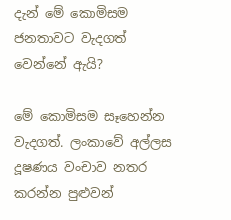දැන් මේ කොමිසම ජනතාවට වැදගත් වෙන්නේ ඇයි?

මේ කොමිසම සෑහෙන්න වැදගත්. ලංකාවේ අල්ලස දූෂණය වංචාව නතර කරන්න පුළුවන්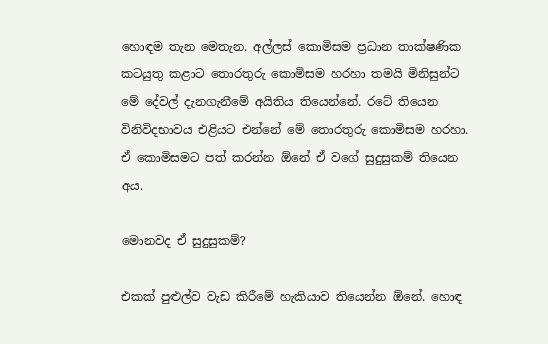හොඳම තැන මෙතැන. අල්ලස් කොමිසම ප්‍රධාන තාක්ෂණික කටයුතු කළාට තොරතුරු කොමිසම හරහා තමයි මිනිසුන්ට මේ දේවල් දැනගැනීමේ අයිතිය තියෙන්නේ. රටේ තියෙන විනිවිදභාවය එළියට එන්නේ මේ තොරතුරු කොමිසම හරහා. ඒ කොමිසමට පත් කරන්න ඕනේ ඒ වගේ සුදුසුකම් තියෙන අය.

මොනවද ඒ සුදුසුකම්?

එකක් පුළුල්ව වැඩ කිරීමේ හැකියාව තියෙන්න ඕනේ. හොඳ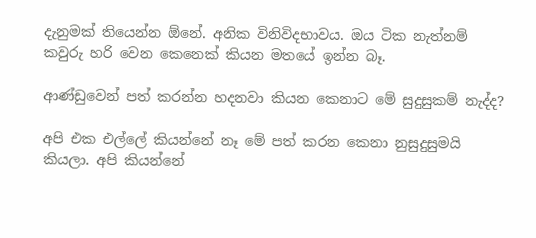දැනුමක් තියෙන්න ඕනේ. අනික විනිවිදභාවය. ඔය ටික නැත්නම් කවුරු හරි වෙන කෙනෙක් කියන මතයේ ඉන්න බෑ.

ආණ්ඩුවෙන් පත් කරන්න හදනවා කියන කෙනාට මේ සුදුසුකම් නැද්ද?

අපි එක එල්ලේ කියන්නේ නෑ මේ පත් කරන කෙනා නුසුදුසුමයි කියලා. අපි කියන්නේ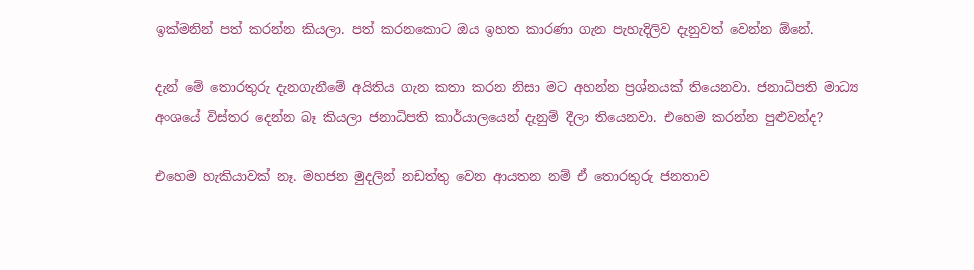ඉක්මනින් පත් කරන්න කියලා. පත් කරනකොට ඔය ඉහත කාරණා ගැන පැහැදිලිව දැනුවත් වෙන්න ඕනේ.

දැන් මේ තොරතුරු දැනගැනීමේ අයිතිය ගැන කතා කරන නිසා මට අහන්න ප්‍රශ්නයක් තියෙනවා. ජනාධිපති මාධ්‍ය අංශයේ විස්තර දෙන්න බෑ කියලා ජනාධිපති කාර්යාලයෙන් දැනුම් දීලා තියෙනවා. එහෙම කරන්න පුළුවන්ද?

එහෙම හැකියාවක් නෑ. මහජන මුදලින් නඩත්තු වෙන ආයතන නම් ඒ තොරතුරු ජනතාව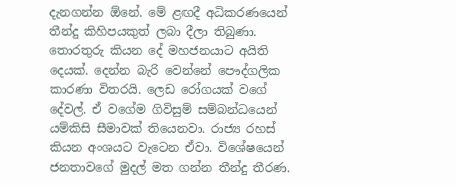දැනගන්න ඕනේ. මේ ළඟදී අධිකරණයෙන් තීන්දු කිහිපයකුත් ලබා දීලා තිබුණා. තොරතුරු කියන දේ මහජනයාට අයිති දෙයක්. දෙන්න බැරි වෙන්නේ පෞද්ගලික කාරණා විතරයි. ලෙඩ රෝගයක් වගේ දේවල්. ඒ වගේම ගිවිසුම් සම්බන්ධයෙන් යම්කිසි සීමාවක් තියෙනවා. රාජ්‍ය රහස් කියන අංශයට වැටෙන ඒවා. විශේෂයෙන් ජනතාවගේ මුදල් මත ගන්න තීන්දු තීරණ.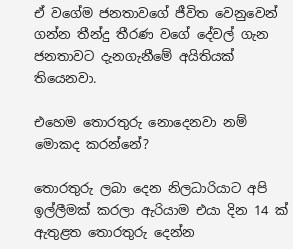ඒ වගේම ජනතාවගේ ජීවිත වෙනුවෙන් ගන්න තීන්දු තීරණ වගේ දේවල් ගැන ජනතාවට දැනගැනීමේ අයිතියක් තියෙනවා.

එහෙම තොරතුරු නොදෙනවා නම් මොකද කරන්නේ?

තොරතුරු ලබා දෙන නිලධාරියාට අපි ඉල්ලීමක් කරලා ඇරියාම එයා දින 14 ක් ඇතුළත තොරතුරු දෙන්න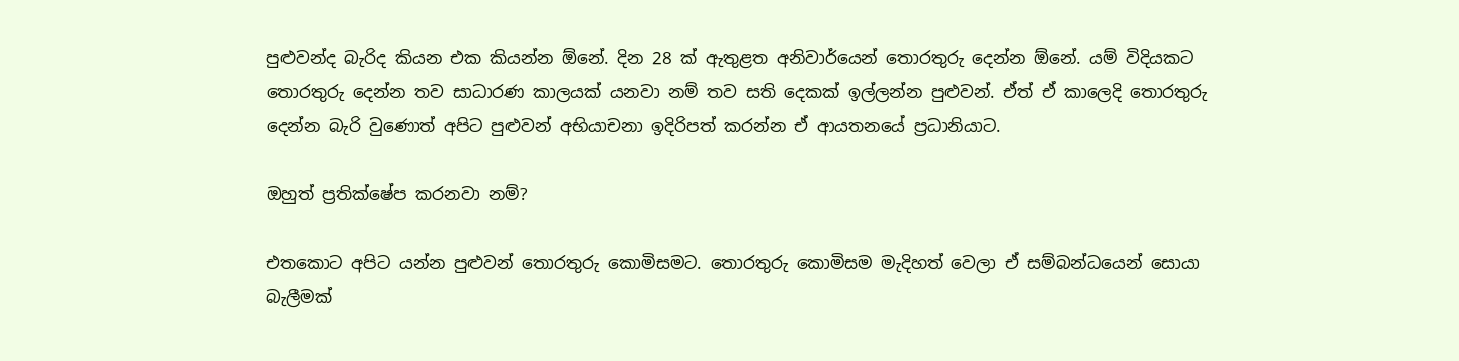පුළුවන්ද බැරිද කියන එක කියන්න ඕනේ. දින 28 ක් ඇතුළත අනිවාර්යෙන් තොරතුරු දෙන්න ඕනේ. යම් විදියකට තොරතුරු දෙන්න තව සාධාරණ කාලයක් යනවා නම් තව සති දෙකක් ඉල්ලන්න පුළුවන්. ඒත් ඒ කාලෙදි තොරතුරු දෙන්න බැරි වුණොත් අපිට පුළුවන් අභියාචනා ඉදිරිපත් කරන්න ඒ ආයතනයේ ප්‍රධානියාට.

ඔහුත් ප්‍රතික්ෂේප කරනවා නම්?

එතකොට අපිට යන්න පුළුවන් තොරතුරු කොමිසමට. තොරතුරු කොමිසම මැදිහත් වෙලා ඒ සම්බන්ධයෙන් සොයා බැලීමක්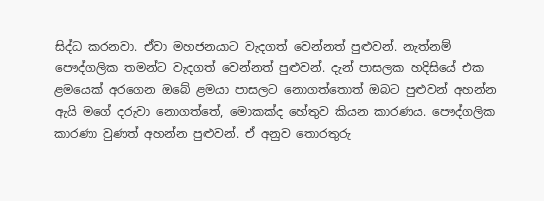සිද්ධ කරනවා. ඒවා මහජනයාට වැදගත් වෙන්නත් පුළුවන්. නැත්නම් පෞද්ගලික තමන්ට වැදගත් වෙන්නත් පුළුවන්. දැන් පාසලක හදිසියේ එක ළමයෙක් අරගෙන ඔබේ ළමයා පාසලට නොගත්තොත් ඔබට පුළුවන් අහන්න ඇයි මගේ දරුවා නොගත්තේ, මොකක්ද හේතුව කියන කාරණය. පෞද්ගලික කාරණා වුණත් අහන්න පුළුවන්. ඒ අනුව තොරතුරු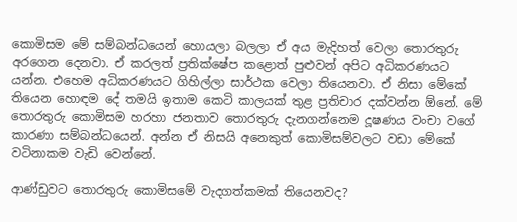කොමිසම මේ සම්බන්ධයෙන් හොයලා බලලා ඒ අය මැදිහත් වෙලා තොරතුරු අරගෙන දෙනවා. ඒ කරලත් ප්‍රතික්ෂේප කළොත් පුළුවන් අපිට අධිකරණයට යන්න. එහෙම අධිකරණයට ගිහිල්ලා සාර්ථක වෙලා තියෙනවා. ඒ නිසා මේකේ තියෙන හොඳම දේ තමයි ඉතාම කෙටි කාලයක් තුළ ප්‍රතිචාර දක්වන්න ඕනේ. මේ තොරතුරු කොමිසම හරහා ජනතාව තොරතුරු දැනගන්නෙම දූෂණය වංචා වගේ කාරණා සම්බන්ධයෙන්. අන්න ඒ නිසයි අනෙකුත් කොමිසම්වලට වඩා මේකේ වටිනාකම වැඩි වෙන්නේ.

ආණ්ඩුවට තොරතුරු කොමිසමේ වැදගත්කමක් තියෙනවද?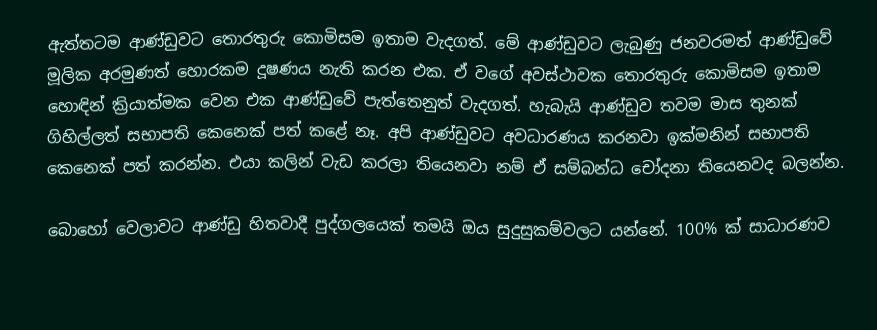ඇත්තටම ආණ්ඩුවට තොරතුරු කොමිසම ඉතාම වැදගත්. මේ ආණ්ඩුවට ලැබුණු ජනවරමත් ආණ්ඩුවේ මූලික අරමුණත් හොරකම දූෂණය නැති කරන එක. ඒ වගේ අවස්ථාවක තොරතුරු කොමිසම ඉතාම හොඳින් ක්‍රියාත්මක වෙන එක ආණ්ඩුවේ පැත්තෙනුත් වැදගත්. හැබැයි ආණ්ඩුව තවම මාස තුනක් ගිහිල්ලත් සභාපති කෙනෙක් පත් කළේ නෑ. අපි ආණ්ඩුවට අවධාරණය කරනවා ඉක්මනින් සභාපති කෙනෙක් පත් කරන්න. එයා කලින් වැඩ කරලා තියෙනවා නම් ඒ සම්බන්ධ චෝදනා තියෙනවද බලන්න.

බොහෝ වෙලාවට ආණ්ඩු හිතවාදී පුද්ගලයෙක් තමයි ඔය සුදුසුකම්වලට යන්නේ. 100% ක් සාධාරණව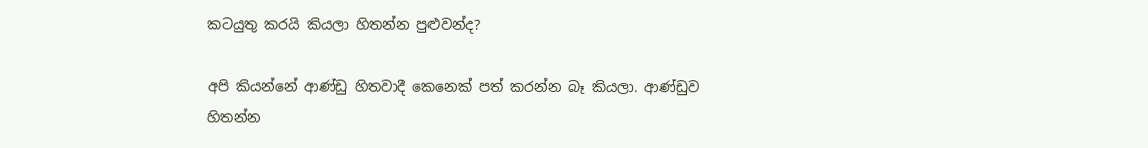කටයුතු කරයි කියලා හිතන්න පුළුවන්ද?

අපි කියන්නේ ආණ්ඩු හිතවාදී කෙනෙක් පත් කරන්න බෑ කියලා. ආණ්ඩුව හිතන්න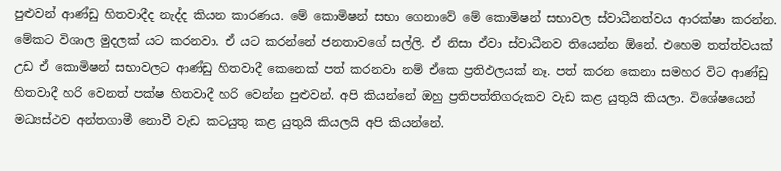පුළුවන් ආණ්ඩු හිතවාදීද නැද්ද කියන කාරණය. මේ කොමිෂන් සභා ගෙනාවේ මේ කොමිෂන් සභාවල ස්වාධීනත්වය ආරක්ෂා කරන්න. මේකට විශාල මුදලක් යට කරනවා. ඒ යට කරන්නේ ජනතාවගේ සල්ලි. ඒ නිසා ඒවා ස්වාධීනව තියෙන්න ඕනේ. එහෙම තත්ත්වයක් උඩ ඒ කොමිෂන් සභාවලට ආණ්ඩු හිතවාදී කෙනෙක් පත් කරනවා නම් ඒකෙ ප්‍රතිඵලයක් නෑ. පත් කරන කෙනා සමහර විට ආණ්ඩු හිතවාදී හරි වෙනත් පක්ෂ හිතවාදී හරි වෙන්න පුළුවන්. අපි කියන්නේ ඔහු ප්‍රතිපත්තිගරුකව වැඩ කළ යුතුයි කියලා. විශේෂයෙන් මධ්‍යස්ථව අන්තගාමී නොවී වැඩ කටයුතු කළ යුතුයි කියලයි අපි කියන්නේ.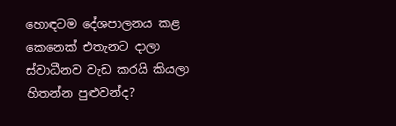හොඳටම දේශපාලනය කළ කෙනෙක් එතැනට දාලා ස්වාධීනව වැඩ කරයි කියලා හිතන්න පුළුවන්ද?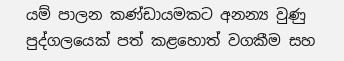යම් පාලන කණ්ඩායමකට අනන්‍ය වුණු පුද්ගලයෙක් පත් කළහොත් වගකීම සහ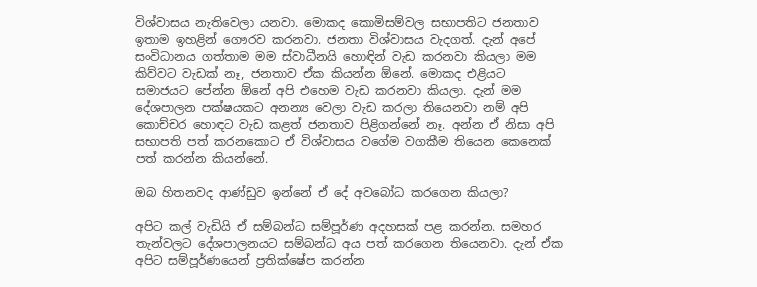විශ්වාසය නැතිවෙලා යනවා. මොකද කොමිසම්වල සභාපතිට ජනතාව ඉතාම ඉහළින් ගෞරව කරනවා. ජනතා විශ්වාසය වැදගත්. දැන් අපේ සංවිධානය ගත්තාම මම ස්වාධීනයි හොඳින් වැඩ කරනවා කියලා මම කිව්වට වැඩක් නෑ, ජනතාව ඒක කියන්න ඕනේ. මොකද එළියට සමාජයට පේන්න ඕනේ අපි එහෙම වැඩ කරනවා කියලා. දැන් මම දේශපාලන පක්ෂයකට අනන්‍ය වෙලා වැඩ කරලා තියෙනවා නම් අපි කොච්චර හොඳට වැඩ කළත් ජනතාව පිළිගන්නේ නෑ. අන්න ඒ නිසා අපි සභාපති පත් කරනකොට ඒ විශ්වාසය වගේම වගකීම තියෙන කෙනෙක් පත් කරන්න කියන්නේ.

ඔබ හිතනවද ආණ්ඩුව ඉන්නේ ඒ දේ අවබෝධ කරගෙන කියලා?

අපිට කල් වැඩියි ඒ සම්බන්ධ සම්පූර්ණ අදහසක් පළ කරන්න. සමහර තැන්වලට දේශපාලනයට සම්බන්ධ අය පත් කරගෙන තියෙනවා. දැන් ඒක අපිට සම්පූර්ණයෙන් ප්‍රතික්ෂේප කරන්න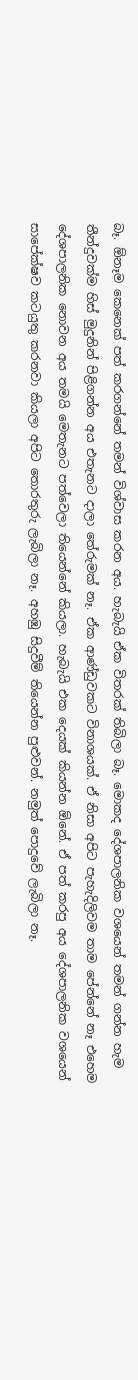බෑ. ඕනෑම කෙනෙක් පත් කරගන්නේ තමන් විශ්වාස කරන අය. හැබැයි ඒක විතරක් තිබිලා බෑ. මොකද දේශපාලනික වශයෙන් තමන් ගන්න හැම තීන්දුවක්ම හිස් මුදුනින් පිළිගන්න අය එතැනට දාලා තේරුමක් නෑ. ඒක ආණ්ඩුවකට විනාශයක්. ඒ නිසා අපිට පැහැදිලිවම තාම පේන්නේ නෑ එහෙම දේශපාලනික නොවන අය තමයි මෙතැනට පත්වෙලා තියෙන්නේ කියලා. හැබැයි එක දෙයක් කියන්න ඕනේ. ඒ පත් කරපු අය දේශපාලනික වශයෙන් සාපේක්ෂව කටයුතු කරනවා කියලා අපිට තොරතුරු ලැබිලා නෑ. අහඹු සිදුවීම් තියෙන්න පුළුවන්. නමුත් පොදුවේ ලැබිලා නෑ.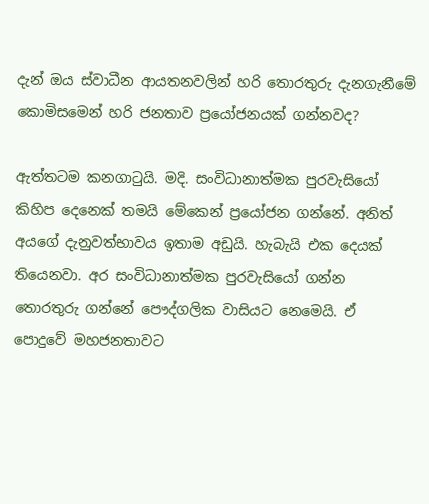දැන් ඔය ස්වාධීන ආයතනවලින් හරි තොරතුරු දැනගැනීමේ කොමිසමෙන් හරි ජනතාව ප්‍රයෝජනයක් ගන්නවද?

ඇත්තටම කනගාටුයි. මදි. සංවිධානාත්මක පුරවැසියෝ කිහිප දෙනෙක් තමයි මේකෙන් ප්‍රයෝජන ගන්නේ. අනිත් අයගේ දැනුවත්භාවය ඉතාම අඩුයි. හැබැයි එක දෙයක් තියෙනවා. අර සංවිධානාත්මක පුරවැසියෝ ගන්න තොරතුරු ගන්නේ පෞද්ගලික වාසියට නෙමෙයි. ඒ පොදුවේ මහජනතාවට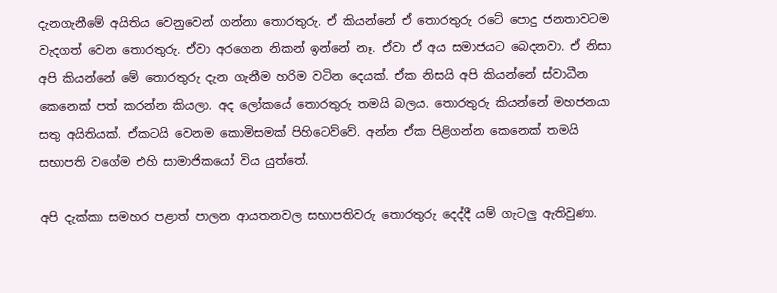දැනගැනීමේ අයිතිය වෙනුවෙන් ගන්නා තොරතුරු. ඒ කියන්නේ ඒ තොරතුරු රටේ පොදු ජනතාවටම වැදගත් වෙන තොරතුරු. ඒවා අරගෙන නිකන් ඉන්නේ නෑ. ඒවා ඒ අය සමාජයට බෙදනවා. ඒ නිසා අපි කියන්නේ මේ තොරතුරු දැන ගැනීම හරිම වටින දෙයක්. ඒක නිසයි අපි කියන්නේ ස්වාධීන කෙනෙක් පත් කරන්න කියලා. අද ලෝකයේ තොරතුරු තමයි බලය. තොරතුරු කියන්නේ මහජනයා සතු අයිතියක්. ඒකටයි වෙනම කොමිසමක් පිහිටෙව්වේ. අන්න ඒක පිළිගන්න කෙනෙක් තමයි සභාපති වගේම එහි සාමාජිකයෝ විය යුත්තේ.

අපි දැක්කා සමහර පළාත් පාලන ආයතනවල සභාපතිවරු තොරතුරු දෙද්දී යම් ගැටලු‍ ඇතිවුණා.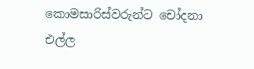කොමසාරිස්වරුන්ට චෝදනා එල්ල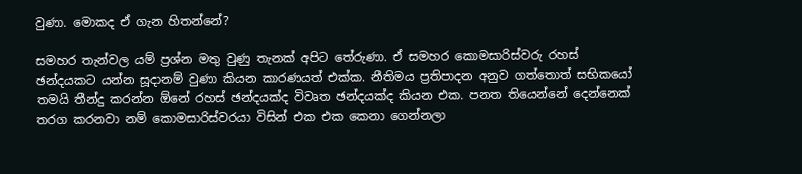වුණා. මොකද ඒ ගැන හිතන්නේ?

සමහර තැන්වල යම් ප්‍රශ්න මතු වුණු තැනක් අපිට තේරුණා. ඒ සමහර කොමසාරිස්වරු රහස් ඡන්දයකට යන්න සූදානම් වුණා කියන කාරණයත් එක්ක. නීතිමය ප්‍රතිපාදන අනුව ගත්තොත් සභිකයෝ තමයි තීන්දු කරන්න ඕනේ රහස් ඡන්දයක්ද විවෘත ඡන්දයක්ද කියන එක. පනත තියෙන්නේ දෙන්නෙක් තරග කරනවා නම් කොමසාරිස්වරයා විසින් එක එක කෙනා ගෙන්නලා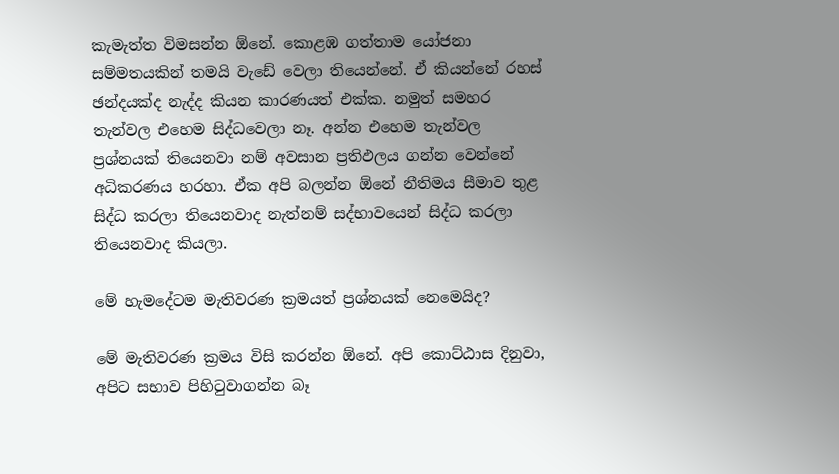කැමැත්ත විමසන්න ඕනේ. කොළඹ ගත්තාම යෝජනා සම්මතයකින් තමයි වැඩේ වෙලා තියෙන්නේ. ඒ කියන්නේ රහස් ඡන්දයක්ද නැද්ද කියන කාරණයත් එක්ක. නමුත් සමහර තැන්වල එහෙම සිද්ධවෙලා නෑ. අන්න එහෙම තැන්වල ප්‍රශ්නයක් තියෙනවා නම් අවසාන ප්‍රතිඵලය ගන්න වෙන්නේ අධිකරණය හරහා. ඒක අපි බලන්න ඕනේ නීතිමය සීමාව තුළ සිද්ධ කරලා තියෙනවාද නැත්නම් සද්භාවයෙන් සිද්ධ කරලා තියෙනවාද කියලා.

මේ හැමදේටම මැතිවරණ ක්‍රමයත් ප්‍රශ්නයක් නෙමෙයිද?

මේ මැතිවරණ ක්‍රමය විසි කරන්න ඕනේ. අපි කොට්ඨාස දිනුවා, අපිට සභාව පිහිටුවාගන්න බෑ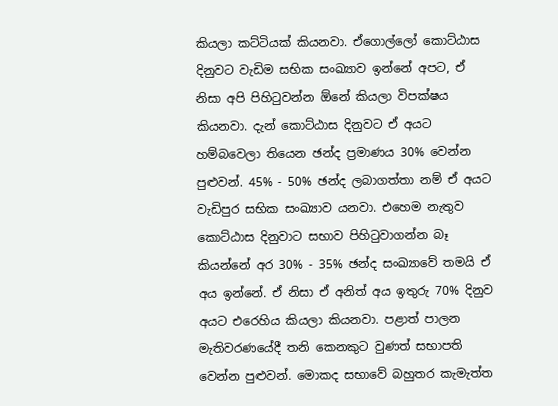කියලා කට්ටියක් කියනවා. ඒගොල්ලෝ කොට්ඨාස දිනුවට වැඩිම සභික සංඛ්‍යාව ඉන්නේ අපට, ඒ නිසා අපි පිහිටුවන්න ඕනේ කියලා විපක්ෂය කියනවා. දැන් කොට්ඨාස දිනුවට ඒ අයට හම්බවෙලා තියෙන ඡන්ද ප්‍රමාණය 30% වෙන්න පුළුවන්. 45% - 50% ඡන්ද ලබාගත්තා නම් ඒ අයට වැඩිපුර සභික සංඛ්‍යාව යනවා. එහෙම නැතුව කොට්ඨාස දිනුවාට සභාව පිහිටුවාගන්න බෑ කියන්නේ අර 30% - 35% ඡන්ද සංඛ්‍යාවේ තමයි ඒ අය ඉන්නේ. ඒ නිසා ඒ අනිත් අය ඉතුරු 70% දිනුව අයට එරෙහිය කියලා කියනවා. පළාත් පාලන මැතිවරණයේදී තනි කෙනකුට වුණත් සභාපති වෙන්න පුළුවන්. මොකද සභාවේ බහුතර කැමැත්ත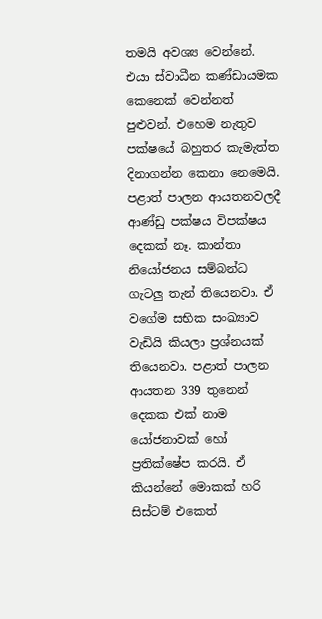තමයි අවශ්‍ය වෙන්නේ. එයා ස්වාධීන කණ්ඩායමක කෙනෙක් වෙන්නත් පුළුවන්. එහෙම නැතුව පක්ෂයේ බහුතර කැමැත්ත දිනාගන්න කෙනා නෙමෙයි. පළාත් පාලන ආයතනවලදී ආණ්ඩු පක්ෂය විපක්ෂය දෙකක් නෑ. කාන්තා නියෝජනය සම්බන්ධ ගැටලු‍ තැන් තියෙනවා. ඒ වගේම සභික සංඛ්‍යාව වැඩියි කියලා ප්‍රශ්නයක් තියෙනවා. පළාත් පාලන ආයතන 339 තුනෙන් දෙකක එක් නාම යෝජනාවක් හෝ ප්‍රතික්ෂේප කරයි. ඒ කියන්නේ මොකක් හරි සිස්ටම් එකෙත්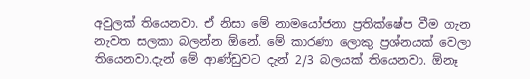අවුලක් තියෙනවා. ඒ නිසා මේ නාමයෝජනා ප්‍රතික්ෂේප වීම ගැන නැවත සලකා බලන්න ඕනේ. මේ කාරණා ලොකු ප්‍රශ්නයක් වෙලා තියෙනවා.දැන් මේ ආණ්ඩුවට දැන් 2/3 බලයක් තියෙනවා. ඕනෑ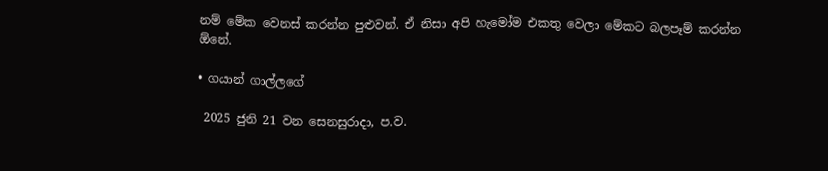නම් මේක වෙනස් කරන්න පුළුවන්. ඒ නිසා අපි හැමෝම එකතු වෙලා මේකට බලපෑම් කරන්න ඕනේ.

• ගයාන් ගාල්ලගේ

 2025 ජුනි 21 වන සෙනසුරාදා, ප.ව.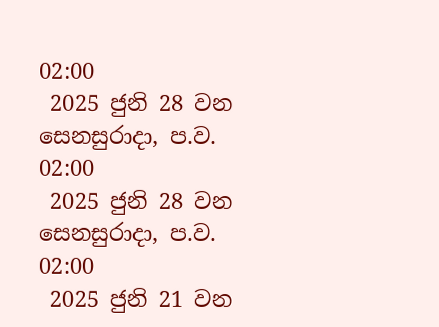02:00
 2025 ජුනි 28 වන සෙනසුරාදා, ප.ව. 02:00
 2025 ජුනි 28 වන සෙනසුරාදා, ප.ව. 02:00
 2025 ජුනි 21 වන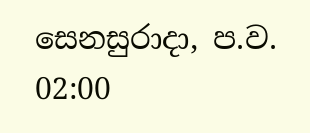සෙනසුරාදා, ප.ව. 02:00